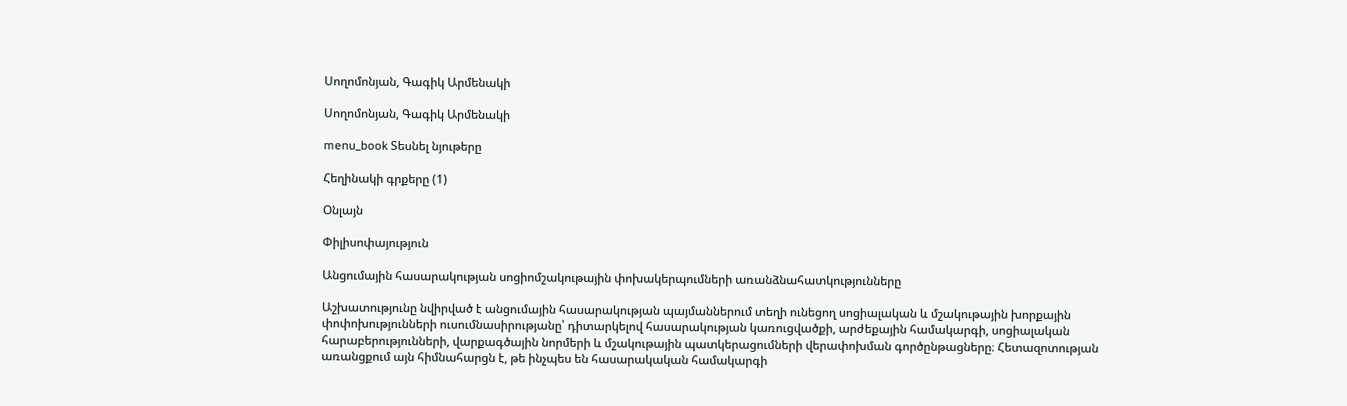Սողոմոնյան, Գագիկ Արմենակի

Սողոմոնյան, Գագիկ Արմենակի

menu_book Տեսնել նյութերը

Հեղինակի գրքերը (1)

Օնլայն

Փիլիսոփայություն

Անցումային հասարակության սոցիոմշակութային փոխակերպումների առանձնահատկությունները

Աշխատությունը նվիրված է անցումային հասարակության պայմաններում տեղի ունեցող սոցիալական և մշակութային խորքային փոփոխությունների ուսումնասիրությանը՝ դիտարկելով հասարակության կառուցվածքի, արժեքային համակարգի, սոցիալական հարաբերությունների, վարքագծային նորմերի և մշակութային պատկերացումների վերափոխման գործընթացները։ Հետազոտության առանցքում այն հիմնահարցն է, թե ինչպես են հասարակական համակարգի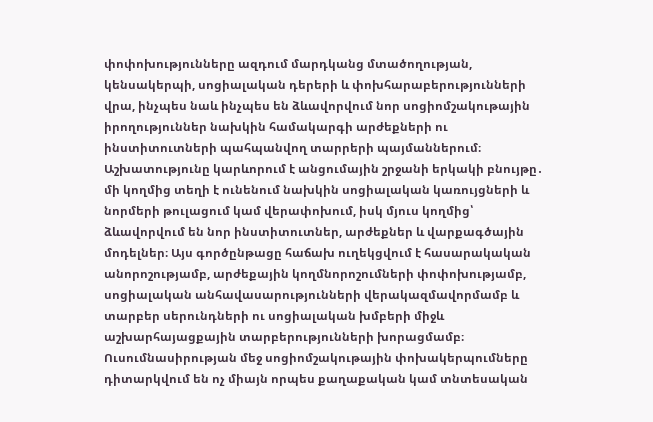փոփոխությունները ազդում մարդկանց մտածողության, կենսակերպի, սոցիալական դերերի և փոխհարաբերությունների վրա, ինչպես նաև ինչպես են ձևավորվում նոր սոցիոմշակութային իրողություններ նախկին համակարգի արժեքների ու ինստիտուտների պահպանվող տարրերի պայմաններում։ Աշխատությունը կարևորում է անցումային շրջանի երկակի բնույթը․ մի կողմից տեղի է ունենում նախկին սոցիալական կառույցների և նորմերի թուլացում կամ վերափոխում, իսկ մյուս կողմից՝ ձևավորվում են նոր ինստիտուտներ, արժեքներ և վարքագծային մոդելներ։ Այս գործընթացը հաճախ ուղեկցվում է հասարակական անորոշությամբ, արժեքային կողմնորոշումների փոփոխությամբ, սոցիալական անհավասարությունների վերակազմավորմամբ և տարբեր սերունդների ու սոցիալական խմբերի միջև աշխարհայացքային տարբերությունների խորացմամբ։ Ուսումնասիրության մեջ սոցիոմշակութային փոխակերպումները դիտարկվում են ոչ միայն որպես քաղաքական կամ տնտեսական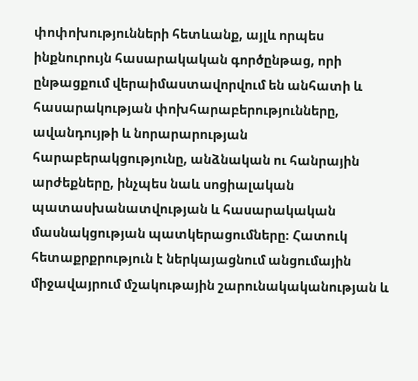փոփոխությունների հետևանք, այլև որպես ինքնուրույն հասարակական գործընթաց, որի ընթացքում վերաիմաստավորվում են անհատի և հասարակության փոխհարաբերությունները, ավանդույթի և նորարարության հարաբերակցությունը, անձնական ու հանրային արժեքները, ինչպես նաև սոցիալական պատասխանատվության և հասարակական մասնակցության պատկերացումները։ Հատուկ հետաքրքրություն է ներկայացնում անցումային միջավայրում մշակութային շարունակականության և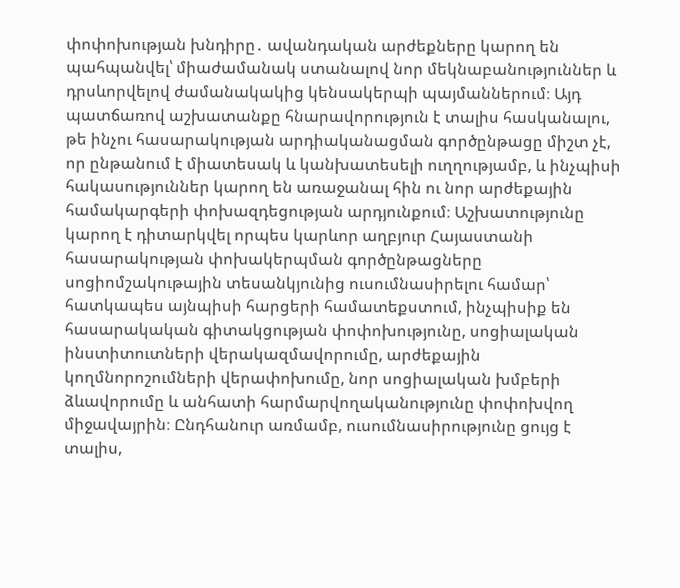փոփոխության խնդիրը․ ավանդական արժեքները կարող են պահպանվել՝ միաժամանակ ստանալով նոր մեկնաբանություններ և դրսևորվելով ժամանակակից կենսակերպի պայմաններում։ Այդ պատճառով աշխատանքը հնարավորություն է տալիս հասկանալու, թե ինչու հասարակության արդիականացման գործընթացը միշտ չէ, որ ընթանում է միատեսակ և կանխատեսելի ուղղությամբ, և ինչպիսի հակասություններ կարող են առաջանալ հին ու նոր արժեքային համակարգերի փոխազդեցության արդյունքում։ Աշխատությունը կարող է դիտարկվել որպես կարևոր աղբյուր Հայաստանի հասարակության փոխակերպման գործընթացները սոցիոմշակութային տեսանկյունից ուսումնասիրելու համար՝ հատկապես այնպիսի հարցերի համատեքստում, ինչպիսիք են հասարակական գիտակցության փոփոխությունը, սոցիալական ինստիտուտների վերակազմավորումը, արժեքային կողմնորոշումների վերափոխումը, նոր սոցիալական խմբերի ձևավորումը և անհատի հարմարվողականությունը փոփոխվող միջավայրին։ Ընդհանուր առմամբ, ուսումնասիրությունը ցույց է տալիս,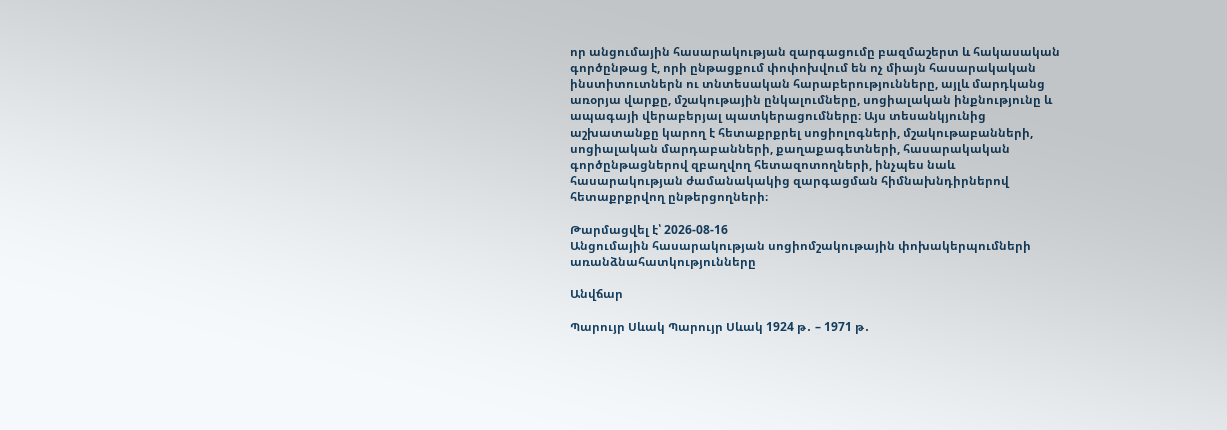որ անցումային հասարակության զարգացումը բազմաշերտ և հակասական գործընթաց է, որի ընթացքում փոփոխվում են ոչ միայն հասարակական ինստիտուտներն ու տնտեսական հարաբերությունները, այլև մարդկանց առօրյա վարքը, մշակութային ընկալումները, սոցիալական ինքնությունը և ապագայի վերաբերյալ պատկերացումները։ Այս տեսանկյունից աշխատանքը կարող է հետաքրքրել սոցիոլոգների, մշակութաբանների, սոցիալական մարդաբանների, քաղաքագետների, հասարակական գործընթացներով զբաղվող հետազոտողների, ինչպես նաև հասարակության ժամանակակից զարգացման հիմնախնդիրներով հետաքրքրվող ընթերցողների։

Թարմացվել է՝ 2026-08-16
Անցումային հասարակության սոցիոմշակութային փոխակերպումների առանձնահատկությունները

Անվճար

Պարույր Սևակ Պարույր Սևակ 1924 թ․ – 1971 թ․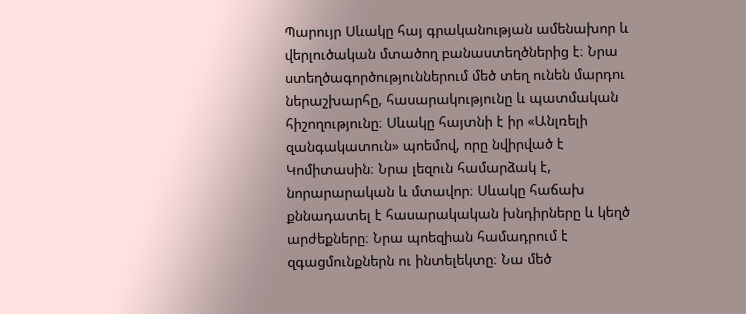Պարույր Սևակը հայ գրականության ամենախոր և վերլուծական մտածող բանաստեղծներից է։ Նրա ստեղծագործություններում մեծ տեղ ունեն մարդու ներաշխարհը, հասարակությունը և պատմական հիշողությունը։ Սևակը հայտնի է իր «Անլռելի զանգակատուն» պոեմով, որը նվիրված է Կոմիտասին։ Նրա լեզուն համարձակ է, նորարարական և մտավոր։ Սևակը հաճախ քննադատել է հասարակական խնդիրները և կեղծ արժեքները։ Նրա պոեզիան համադրում է զգացմունքներն ու ինտելեկտը։ Նա մեծ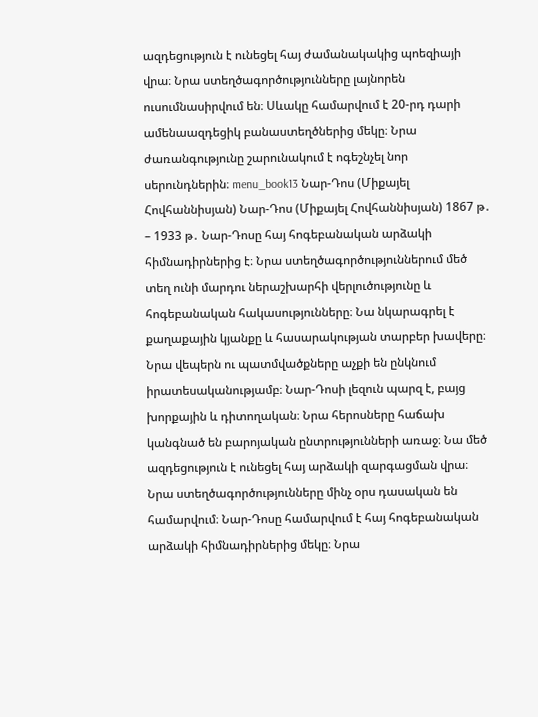ազդեցություն է ունեցել հայ ժամանակակից պոեզիայի վրա։ Նրա ստեղծագործությունները լայնորեն ուսումնասիրվում են։ Սևակը համարվում է 20-րդ դարի ամենաազդեցիկ բանաստեղծներից մեկը։ Նրա ժառանգությունը շարունակում է ոգեշնչել նոր սերունդներին։ menu_book13 Նար-Դոս (Միքայել Հովհաննիսյան) Նար-Դոս (Միքայել Հովհաննիսյան) 1867 թ․ – 1933 թ․ Նար-Դոսը հայ հոգեբանական արձակի հիմնադիրներից է։ Նրա ստեղծագործություններում մեծ տեղ ունի մարդու ներաշխարհի վերլուծությունը և հոգեբանական հակասությունները։ Նա նկարագրել է քաղաքային կյանքը և հասարակության տարբեր խավերը։ Նրա վեպերն ու պատմվածքները աչքի են ընկնում իրատեսականությամբ։ Նար-Դոսի լեզուն պարզ է, բայց խորքային և դիտողական։ Նրա հերոսները հաճախ կանգնած են բարոյական ընտրությունների առաջ։ Նա մեծ ազդեցություն է ունեցել հայ արձակի զարգացման վրա։ Նրա ստեղծագործությունները մինչ օրս դասական են համարվում։ Նար-Դոսը համարվում է հայ հոգեբանական արձակի հիմնադիրներից մեկը։ Նրա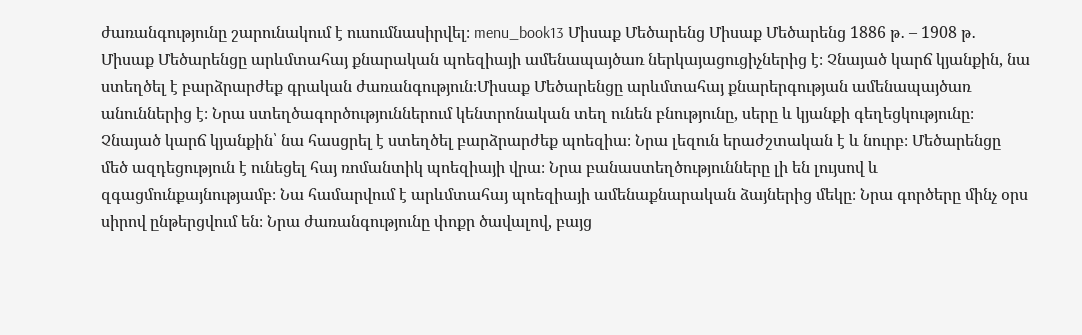ժառանգությունը շարունակում է ուսումնասիրվել։ menu_book13 Միսաք Մեծարենց Միսաք Մեծարենց 1886 թ․ – 1908 թ․ Միսաք Մեծարենցը արևմտահայ քնարական պոեզիայի ամենապայծառ ներկայացուցիչներից է։ Չնայած կարճ կյանքին, նա ստեղծել է բարձրարժեք գրական ժառանգություն։Միսաք Մեծարենցը արևմտահայ քնարերգության ամենապայծառ անուններից է։ Նրա ստեղծագործություններում կենտրոնական տեղ ունեն բնությունը, սերը և կյանքի գեղեցկությունը։ Չնայած կարճ կյանքին՝ նա հասցրել է ստեղծել բարձրարժեք պոեզիա։ Նրա լեզուն երաժշտական է և նուրբ։ Մեծարենցը մեծ ազդեցություն է ունեցել հայ ռոմանտիկ պոեզիայի վրա։ Նրա բանաստեղծությունները լի են լույսով և զգացմունքայնությամբ։ Նա համարվում է արևմտահայ պոեզիայի ամենաքնարական ձայներից մեկը։ Նրա գործերը մինչ օրս սիրով ընթերցվում են։ Նրա ժառանգությունը փոքր ծավալով, բայց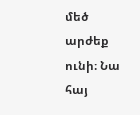մեծ արժեք ունի։ Նա հայ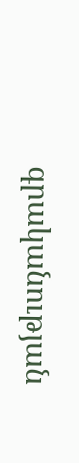գրականության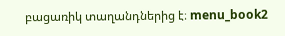բացառիկ տաղանդներից է։ menu_book2